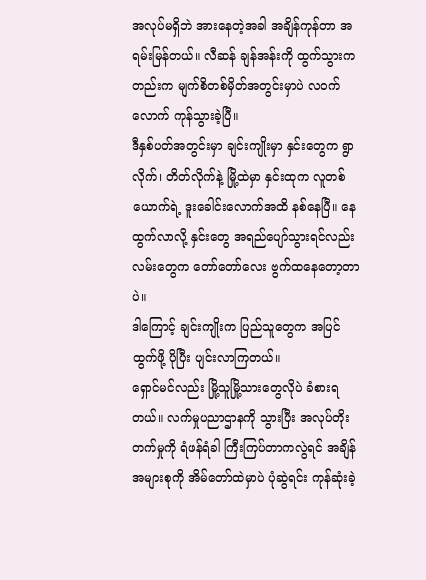အလုပ်မရှိဘဲ အားနေတဲ့အခါ အချိန်ကုန်တာ အရမ်းမြန်တယ်။ လီဆန် ချန်အန်းကို ထွက်သွားကတည်းက မျက်စိတစ်မှိတ်အတွင်းမှာပဲ လဝက်လောက် ကုန်သွားခဲ့ပြီ။
ဒီနှစ်ပတ်အတွင်းမှာ ချင်းကျိုးမှာ နှင်းတွေက ရွာလိုက်၊ တိတ်လိုက်နဲ့ မြို့ထဲမှာ နှင်းထုက လူတစ်ယောက်ရဲ့ ဒူးခေါင်းလောက်အထိ နစ်နေပြီ။ နေထွက်လာလို့ နှင်းတွေ အရည်ပျော်သွားရင်လည်း လမ်းတွေက တော်တော်လေး ဗွက်ထနေတော့တာပဲ။
ဒါကြောင့် ချင်းကျိုးက ပြည်သူတွေက အပြင်ထွက်ဖို့ ပိုပြီး ပျင်းလာကြတယ်။
ရှောင်မင်လည်း မြို့သူမြို့သားတွေလိုပဲ ခံစားရတယ်။ လက်မှုပညာဌာနကို သွားပြီး အလုပ်တိုးတက်မှုကို ရံဖန်ရံခါ ကြီးကြပ်တာကလွဲရင် အချိန်အများစုကို အိမ်တော်ထဲမှာပဲ ပုံဆွဲရင်း ကုန်ဆုံးခဲ့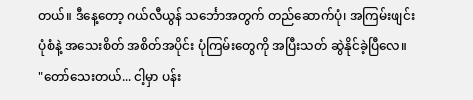တယ်။ ဒီနေ့တော့ ဂယ်လီယွန် သင်္ဘောအတွက် တည်ဆောက်ပုံ၊ အကြမ်းဖျင်း ပုံစံနဲ့ အသေးစိတ် အစိတ်အပိုင်း ပုံကြမ်းတွေကို အပြီးသတ် ဆွဲနိုင်ခဲ့ပြီလေ။
"တော်သေးတယ်... ငါ့မှာ ပန်း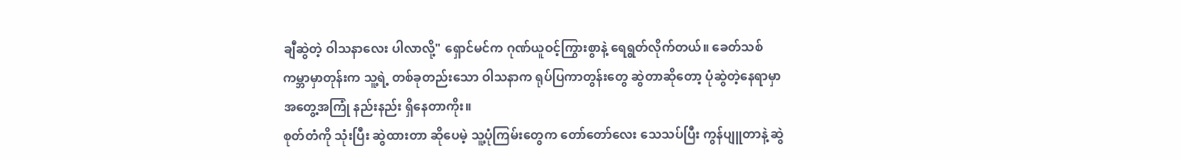ချီဆွဲတဲ့ ဝါသနာလေး ပါလာလို့" ရှောင်မင်က ဂုဏ်ယူဝင့်ကြွားစွာနဲ့ ရေရွတ်လိုက်တယ်။ ခေတ်သစ်ကမ္ဘာမှာတုန်းက သူ့ရဲ့ တစ်ခုတည်းသော ဝါသနာက ရုပ်ပြကာတွန်းတွေ ဆွဲတာဆိုတော့ ပုံဆွဲတဲ့နေရာမှာ အတွေ့အကြုံ နည်းနည်း ရှိနေတာကိုး။
စုတ်တံကို သုံးပြီး ဆွဲထားတာ ဆိုပေမဲ့ သူ့ပုံကြမ်းတွေက တော်တော်လေး သေသပ်ပြီး ကွန်ပျူတာနဲ့ ဆွဲ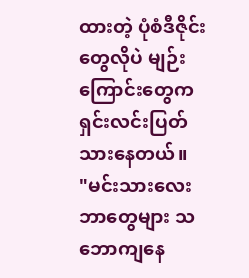ထားတဲ့ ပုံစံဒီဇိုင်းတွေလိုပဲ မျဉ်းကြောင်းတွေက ရှင်းလင်းပြတ်သားနေတယ်။
"မင်းသားလေး ဘာတွေများ သဘောကျနေ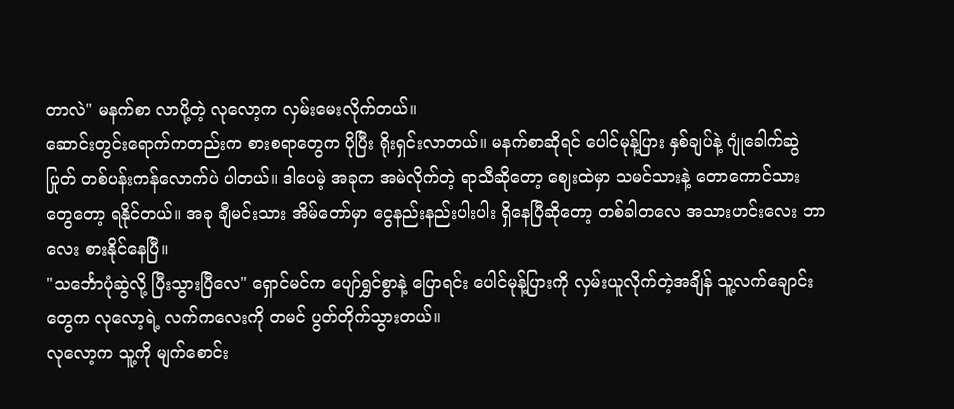တာလဲ" မနက်စာ လာပို့တဲ့ လုလော့က လှမ်းမေးလိုက်တယ်။
ဆောင်းတွင်းရောက်ကတည်းက စားစရာတွေက ပိုပြီး ရိုးရှင်းလာတယ်။ မနက်စာဆိုရင် ပေါင်မုန့်ပြား နှစ်ချပ်နဲ့ ဂျုံခေါက်ဆွဲပြုတ် တစ်ပန်းကန်လောက်ပဲ ပါတယ်။ ဒါပေမဲ့ အခုက အမဲလိုက်တဲ့ ရာသီဆိုတော့ ဈေးထဲမှာ သမင်သားနဲ့ တောကောင်သားတွေတော့ ရနိုင်တယ်။ အခု ချီမင်းသား အိမ်တော်မှာ ငွေနည်းနည်းပါးပါး ရှိနေပြီဆိုတော့ တစ်ခါတလေ အသားဟင်းလေး ဘာလေး စားနိုင်နေပြီ။
"သင်္ဘောပုံဆွဲလို့ ပြီးသွားပြီလေ" ရှောင်မင်က ပျော်ရွှင်စွာနဲ့ ပြောရင်း ပေါင်မုန့်ပြားကို လှမ်းယူလိုက်တဲ့အချိန် သူ့လက်ချောင်းတွေက လုလော့ရဲ့ လက်ကလေးကို တမင် ပွတ်တိုက်သွားတယ်။
လုလော့က သူ့ကို မျက်စောင်း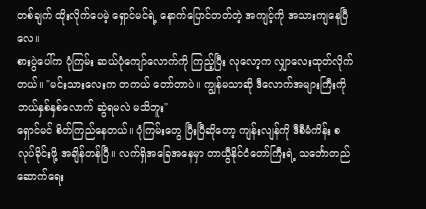တစ်ချက် ထိုးလိုက်ပေမဲ့ ရှောင်မင်ရဲ့ နောက်ပြောင်တတ်တဲ့ အကျင့်ကို အသားကျနေပြီလေ။
စားပွဲပေါ်က ပုံကြမ်း ဆယ်ပုံကျော်လောက်ကို ကြည့်ပြီး လုလော့က လျှာလေးထုတ်လိုက်တယ်။ "မင်းသားလေးက တကယ် တော်တာပဲ။ ကျွန်မသာဆို ဒီလောက်အများကြီးကို ဘယ်နှစ်နှစ်လောက် ဆွဲရမလဲ မသိဘူး"
ရှောင်မင် စိတ်ကြည်နေတယ်။ ပုံကြမ်းတွေ ပြီးပြီဆိုတော့ ကျန်းလျန်ကို ဒီစီမံကိန်း စလုပ်ခိုင်းဖို့ အချိန်တန်ပြီ။ လက်ရှိအခြေအနေမှာ တာယွီနိုင်ငံတော်ကြီးရဲ့ သင်္ဘောတည်ဆောက်ရေး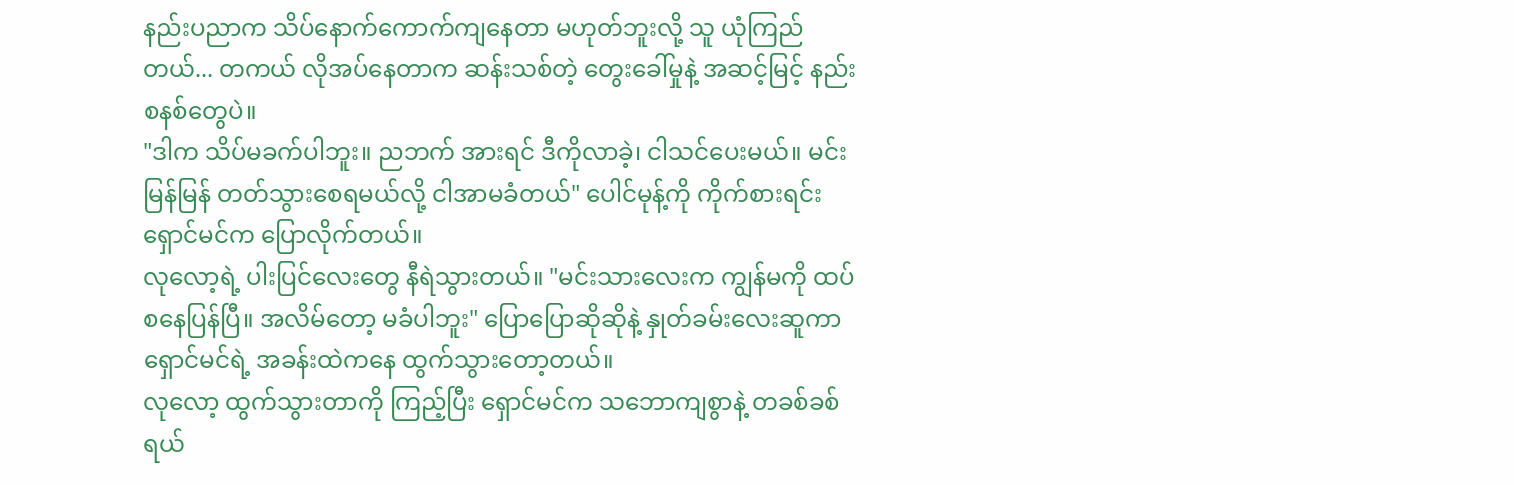နည်းပညာက သိပ်နောက်ကောက်ကျနေတာ မဟုတ်ဘူးလို့ သူ ယုံကြည်တယ်... တကယ် လိုအပ်နေတာက ဆန်းသစ်တဲ့ တွေးခေါ်မှုနဲ့ အဆင့်မြင့် နည်းစနစ်တွေပဲ။
"ဒါက သိပ်မခက်ပါဘူး။ ညဘက် အားရင် ဒီကိုလာခဲ့၊ ငါသင်ပေးမယ်။ မင်း မြန်မြန် တတ်သွားစေရမယ်လို့ ငါအာမခံတယ်" ပေါင်မုန့်ကို ကိုက်စားရင်း ရှောင်မင်က ပြောလိုက်တယ်။
လုလော့ရဲ့ ပါးပြင်လေးတွေ နီရဲသွားတယ်။ "မင်းသားလေးက ကျွန်မကို ထပ်စနေပြန်ပြီ။ အလိမ်တော့ မခံပါဘူး" ပြောပြောဆိုဆိုနဲ့ နှုတ်ခမ်းလေးဆူကာ ရှောင်မင်ရဲ့ အခန်းထဲကနေ ထွက်သွားတော့တယ်။
လုလော့ ထွက်သွားတာကို ကြည့်ပြီး ရှောင်မင်က သဘောကျစွာနဲ့ တခစ်ခစ် ရယ်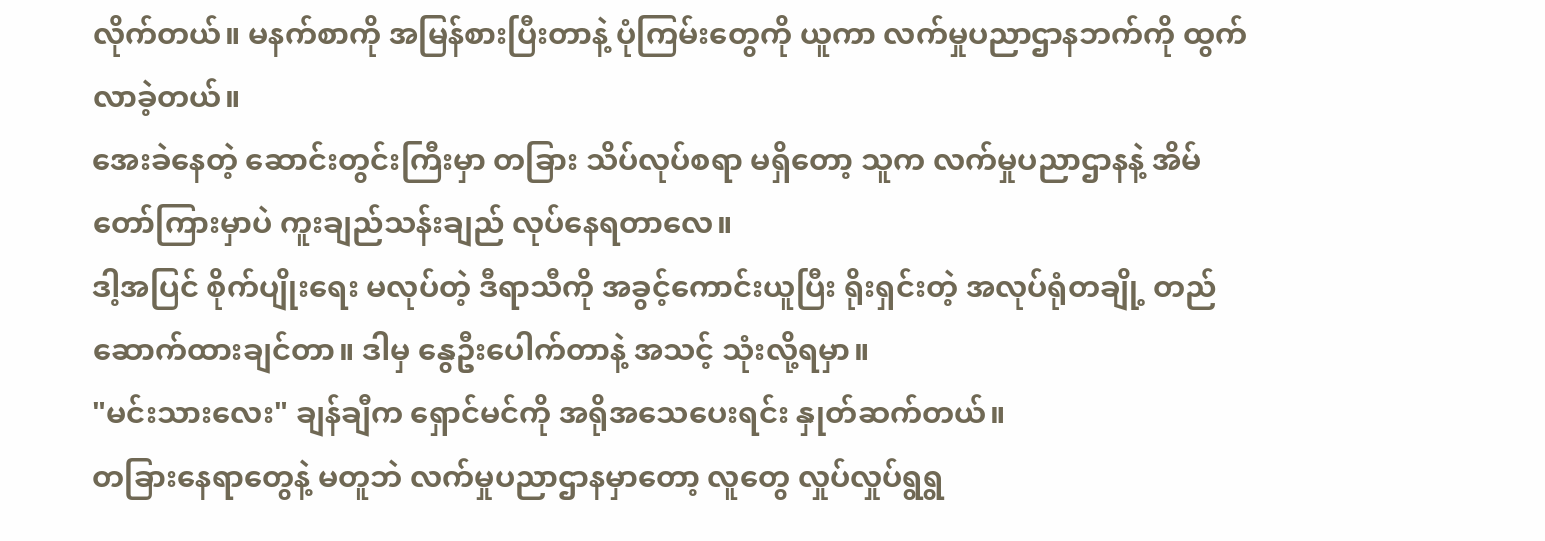လိုက်တယ်။ မနက်စာကို အမြန်စားပြီးတာနဲ့ ပုံကြမ်းတွေကို ယူကာ လက်မှုပညာဌာနဘက်ကို ထွက်လာခဲ့တယ်။
အေးခဲနေတဲ့ ဆောင်းတွင်းကြီးမှာ တခြား သိပ်လုပ်စရာ မရှိတော့ သူက လက်မှုပညာဌာနနဲ့ အိမ်တော်ကြားမှာပဲ ကူးချည်သန်းချည် လုပ်နေရတာလေ။
ဒါ့အပြင် စိုက်ပျိုးရေး မလုပ်တဲ့ ဒီရာသီကို အခွင့်ကောင်းယူပြီး ရိုးရှင်းတဲ့ အလုပ်ရုံတချို့ တည်ဆောက်ထားချင်တာ။ ဒါမှ နွေဦးပေါက်တာနဲ့ အသင့် သုံးလို့ရမှာ။
"မင်းသားလေး" ချန်ချီက ရှောင်မင်ကို အရိုအသေပေးရင်း နှုတ်ဆက်တယ်။
တခြားနေရာတွေနဲ့ မတူဘဲ လက်မှုပညာဌာနမှာတော့ လူတွေ လှုပ်လှုပ်ရွရွ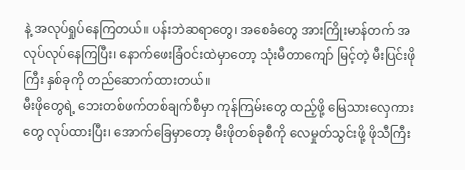နဲ့ အလုပ်ရှုပ်နေကြတယ်။ ပန်းဘဲဆရာတွေ၊ အစေခံတွေ အားကြိုးမာန်တက် အလုပ်လုပ်နေကြပြီး၊ နောက်ဖေးခြံဝင်းထဲမှာတော့ သုံးမီတာကျော် မြင့်တဲ့ မီးပြင်းဖိုကြီး နှစ်ခုကို တည်ဆောက်ထားတယ်။
မီးဖိုတွေရဲ့ ဘေးတစ်ဖက်တစ်ချက်စီမှာ ကုန်ကြမ်းတွေ ထည့်ဖို့ မြေသားလှေကားတွေ လုပ်ထားပြီး၊ အောက်ခြေမှာတော့ မီးဖိုတစ်ခုစီကို လေမှုတ်သွင်းဖို့ ဖိုသီကြီး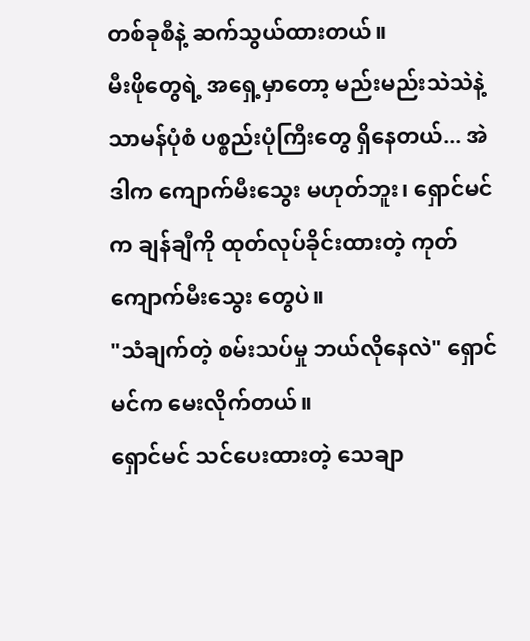တစ်ခုစီနဲ့ ဆက်သွယ်ထားတယ်။
မီးဖိုတွေရဲ့ အရှေ့မှာတော့ မည်းမည်းသဲသဲနဲ့ သာမန်ပုံစံ ပစ္စည်းပုံကြီးတွေ ရှိနေတယ်... အဲဒါက ကျောက်မီးသွေး မဟုတ်ဘူး၊ ရှောင်မင်က ချန်ချီကို ထုတ်လုပ်ခိုင်းထားတဲ့ ကုတ်ကျောက်မီးသွေး တွေပဲ။
"သံချက်တဲ့ စမ်းသပ်မှု ဘယ်လိုနေလဲ" ရှောင်မင်က မေးလိုက်တယ်။
ရှောင်မင် သင်ပေးထားတဲ့ သေချာ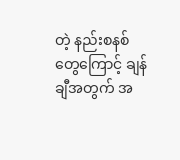တဲ့ နည်းစနစ်တွေကြောင့် ချန်ချီအတွက် အ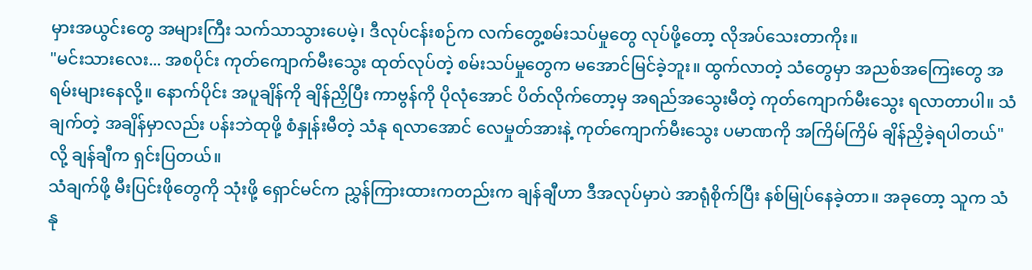မှားအယွင်းတွေ အများကြီး သက်သာသွားပေမဲ့၊ ဒီလုပ်ငန်းစဉ်က လက်တွေ့စမ်းသပ်မှုတွေ လုပ်ဖို့တော့ လိုအပ်သေးတာကိုး။
"မင်းသားလေး... အစပိုင်း ကုတ်ကျောက်မီးသွေး ထုတ်လုပ်တဲ့ စမ်းသပ်မှုတွေက မအောင်မြင်ခဲ့ဘူး။ ထွက်လာတဲ့ သံတွေမှာ အညစ်အကြေးတွေ အရမ်းများနေလို့။ နောက်ပိုင်း အပူချိန်ကို ချိန်ညှိပြီး ကာဗွန်ကို ပိုလုံအောင် ပိတ်လိုက်တော့မှ အရည်အသွေးမီတဲ့ ကုတ်ကျောက်မီးသွေး ရလာတာပါ။ သံချက်တဲ့ အချိန်မှာလည်း ပန်းဘဲထုဖို့ စံနှုန်းမီတဲ့ သံနု ရလာအောင် လေမှုတ်အားနဲ့ ကုတ်ကျောက်မီးသွေး ပမာဏကို အကြိမ်ကြိမ် ချိန်ညှိခဲ့ရပါတယ်" လို့ ချန်ချီက ရှင်းပြတယ်။
သံချက်ဖို့ မီးပြင်းဖိုတွေကို သုံးဖို့ ရှောင်မင်က ညွှန်ကြားထားကတည်းက ချန်ချီဟာ ဒီအလုပ်မှာပဲ အာရုံစိုက်ပြီး နစ်မြုပ်နေခဲ့တာ။ အခုတော့ သူက သံနု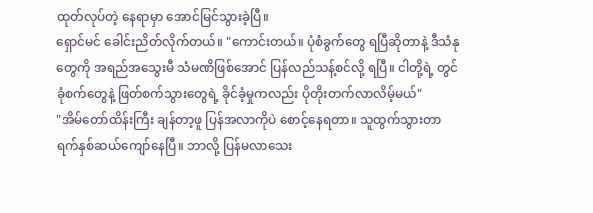ထုတ်လုပ်တဲ့ နေရာမှာ အောင်မြင်သွားခဲ့ပြီ။
ရှောင်မင် ခေါင်းညိတ်လိုက်တယ်။ "ကောင်းတယ်။ ပုံစံခွက်တွေ ရပြီဆိုတာနဲ့ ဒီသံနုတွေကို အရည်အသွေးမီ သံမဏိဖြစ်အောင် ပြန်လည်သန့်စင်လို့ ရပြီ။ ငါတို့ရဲ့ တွင်ခုံစက်တွေနဲ့ ဖြတ်စက်သွားတွေရဲ့ ခိုင်ခံ့မှုကလည်း ပိုတိုးတက်လာလိမ့်မယ်"
"အိမ်တော်ထိန်းကြီး ချန်တာ့ဖူ ပြန်အလာကိုပဲ စောင့်နေရတာ။ သူထွက်သွားတာ ရက်နှစ်ဆယ်ကျော်နေပြီ။ ဘာလို့ ပြန်မလာသေး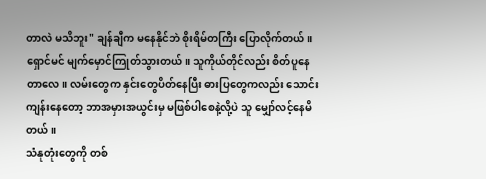တာလဲ မသိဘူး" ချန်ချီက မနေနိုင်ဘဲ စိုးရိမ်တကြီး ပြောလိုက်တယ်။
ရှောင်မင် မျက်မှောင်ကြုတ်သွားတယ်။ သူကိုယ်တိုင်လည်း စိတ်ပူနေတာလေ။ လမ်းတွေက နှင်းတွေပိတ်နေပြီး ဓားပြတွေကလည်း သောင်းကျန်းနေတော့ ဘာအမှားအယွင်းမှ မဖြစ်ပါစေနဲ့လို့ပဲ သူ မျှော်လင့်နေမိတယ်။
သံနုတုံးတွေကို တစ်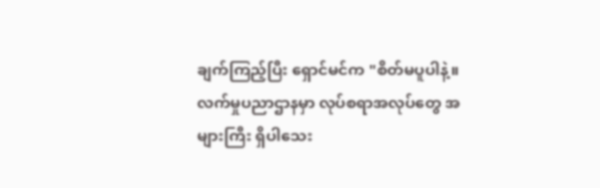ချက်ကြည့်ပြီး ရှောင်မင်က "စိတ်မပူပါနဲ့။ လက်မှုပညာဌာနမှာ လုပ်စရာအလုပ်တွေ အများကြီး ရှိပါသေး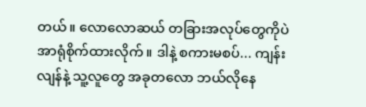တယ်။ လောလောဆယ် တခြားအလုပ်တွေကိုပဲ အာရုံစိုက်ထားလိုက်။ ဒါနဲ့ စကားမစပ်... ကျန်းလျန်နဲ့ သူ့လူတွေ အခုတလော ဘယ်လိုနေ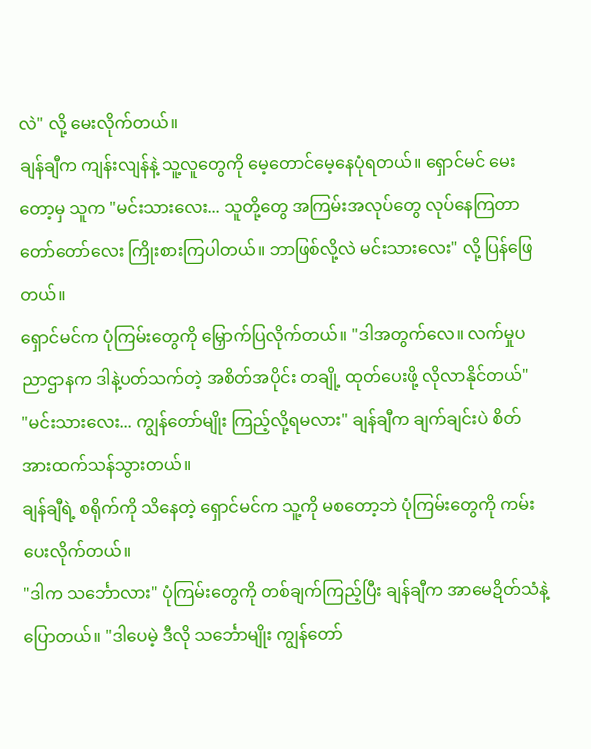လဲ" လို့ မေးလိုက်တယ်။
ချန်ချီက ကျန်းလျန်နဲ့ သူ့လူတွေကို မေ့တောင်မေ့နေပုံရတယ်။ ရှောင်မင် မေးတော့မှ သူက "မင်းသားလေး... သူတို့တွေ အကြမ်းအလုပ်တွေ လုပ်နေကြတာ တော်တော်လေး ကြိုးစားကြပါတယ်။ ဘာဖြစ်လို့လဲ မင်းသားလေး" လို့ ပြန်ဖြေတယ်။
ရှောင်မင်က ပုံကြမ်းတွေကို မြှောက်ပြလိုက်တယ်။ "ဒါအတွက်လေ။ လက်မှုပညာဌာနက ဒါနဲ့ပတ်သက်တဲ့ အစိတ်အပိုင်း တချို့ ထုတ်ပေးဖို့ လိုလာနိုင်တယ်"
"မင်းသားလေး... ကျွန်တော်မျိုး ကြည့်လို့ရမလား" ချန်ချီက ချက်ချင်းပဲ စိတ်အားထက်သန်သွားတယ်။
ချန်ချီရဲ့ စရိုက်ကို သိနေတဲ့ ရှောင်မင်က သူ့ကို မစတော့ဘဲ ပုံကြမ်းတွေကို ကမ်းပေးလိုက်တယ်။
"ဒါက သင်္ဘောလား" ပုံကြမ်းတွေကို တစ်ချက်ကြည့်ပြီး ချန်ချီက အာမေဍိတ်သံနဲ့ ပြောတယ်။ "ဒါပေမဲ့ ဒီလို သင်္ဘောမျိုး ကျွန်တော်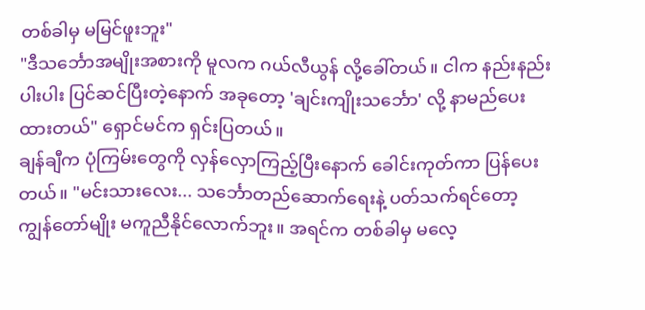တစ်ခါမှ မမြင်ဖူးဘူး"
"ဒီသင်္ဘောအမျိုးအစားကို မူလက ဂယ်လီယွန် လို့ခေါ်တယ်။ ငါက နည်းနည်းပါးပါး ပြင်ဆင်ပြီးတဲ့နောက် အခုတော့ 'ချင်းကျိုးသင်္ဘော' လို့ နာမည်ပေးထားတယ်" ရှောင်မင်က ရှင်းပြတယ်။
ချန်ချီက ပုံကြမ်းတွေကို လှန်လှောကြည့်ပြီးနောက် ခေါင်းကုတ်ကာ ပြန်ပေးတယ်။ "မင်းသားလေး... သင်္ဘောတည်ဆောက်ရေးနဲ့ ပတ်သက်ရင်တော့ ကျွန်တော်မျိုး မကူညီနိုင်လောက်ဘူး။ အရင်က တစ်ခါမှ မလေ့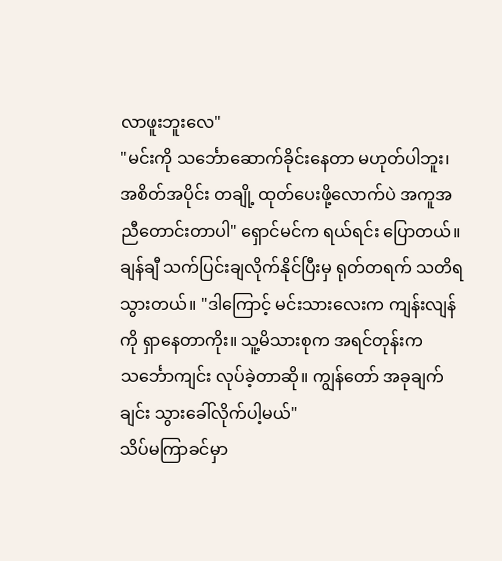လာဖူးဘူးလေ"
"မင်းကို သင်္ဘောဆောက်ခိုင်းနေတာ မဟုတ်ပါဘူး၊ အစိတ်အပိုင်း တချို့ ထုတ်ပေးဖို့လောက်ပဲ အကူအညီတောင်းတာပါ" ရှောင်မင်က ရယ်ရင်း ပြောတယ်။
ချန်ချီ သက်ပြင်းချလိုက်နိုင်ပြီးမှ ရုတ်တရက် သတိရသွားတယ်။ "ဒါကြောင့် မင်းသားလေးက ကျန်းလျန်ကို ရှာနေတာကိုး။ သူ့မိသားစုက အရင်တုန်းက သင်္ဘောကျင်း လုပ်ခဲ့တာဆို။ ကျွန်တော် အခုချက်ချင်း သွားခေါ်လိုက်ပါ့မယ်"
သိပ်မကြာခင်မှာ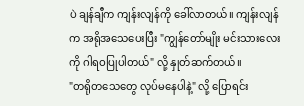ပဲ ချန်ချီက ကျန်းလျန်ကို ခေါ်လာတယ်။ ကျန်းလျန်က အရိုအသေပေးပြီး "ကျွန်တော်မျိုး မင်းသားလေးကို ဂါရဝပြုပါတယ်" လို့ နှုတ်ဆက်တယ်။
"တရိုတသေတွေ လုပ်မနေပါနဲ့" လို့ ပြောရင်း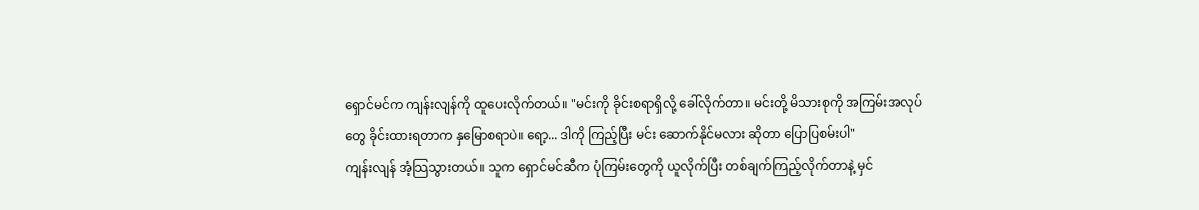ရှောင်မင်က ကျန်းလျန်ကို ထူပေးလိုက်တယ်။ "မင်းကို ခိုင်းစရာရှိလို့ ခေါ်လိုက်တာ။ မင်းတို့ မိသားစုကို အကြမ်းအလုပ်တွေ ခိုင်းထားရတာက နှမြောစရာပဲ။ ရော့... ဒါကို ကြည့်ပြီး မင်း ဆောက်နိုင်မလား ဆိုတာ ပြောပြစမ်းပါ"
ကျန်းလျန် အံ့သြသွားတယ်။ သူက ရှောင်မင်ဆီက ပုံကြမ်းတွေကို ယူလိုက်ပြီး တစ်ချက်ကြည့်လိုက်တာနဲ့ မှင်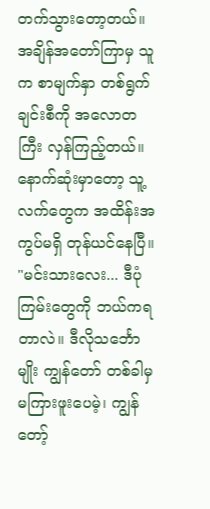တက်သွားတော့တယ်။ အချိန်အတော်ကြာမှ သူက စာမျက်နှာ တစ်ရွက်ချင်းစီကို အလောတကြီး လှန်ကြည့်တယ်။ နောက်ဆုံးမှာတော့ သူ့လက်တွေက အထိန်းအကွပ်မရှိ တုန်ယင်နေပြီ။
"မင်းသားလေး... ဒီပုံကြမ်းတွေကို ဘယ်ကရတာလဲ။ ဒီလိုသင်္ဘောမျိုး ကျွန်တော် တစ်ခါမှ မကြားဖူးပေမဲ့၊ ကျွန်တော့်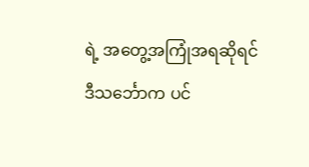ရဲ့ အတွေ့အကြုံအရဆိုရင် ဒီသင်္ဘောက ပင်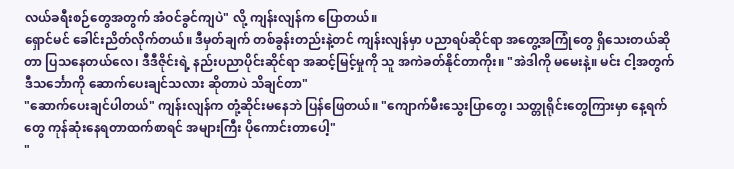လယ်ခရီးစဉ်တွေအတွက် အံဝင်ခွင်ကျပဲ" လို့ ကျန်းလျန်က ပြောတယ်။
ရှောင်မင် ခေါင်းညိတ်လိုက်တယ်။ ဒီမှတ်ချက် တစ်ခွန်းတည်းနဲ့တင် ကျန်းလျန်မှာ ပညာရပ်ဆိုင်ရာ အတွေ့အကြုံတွေ ရှိသေးတယ်ဆိုတာ ပြသနေတယ်လေ၊ ဒီဒီဇိုင်းရဲ့ နည်းပညာပိုင်းဆိုင်ရာ အဆင့်မြင့်မှုကို သူ အကဲခတ်နိုင်တာကိုး။ "အဲဒါကို မမေးနဲ့။ မင်း ငါ့အတွက် ဒီသင်္ဘောကို ဆောက်ပေးချင်သလား ဆိုတာပဲ သိချင်တာ"
"ဆောက်ပေးချင်ပါတယ်" ကျန်းလျန်က တုံ့ဆိုင်းမနေဘဲ ပြန်ဖြေတယ်။ "ကျောက်မီးသွေးပြာတွေ၊ သတ္တုရိုင်းတွေကြားမှာ နေ့ရက်တွေ ကုန်ဆုံးနေရတာထက်စာရင် အများကြီး ပိုကောင်းတာပေါ့"
"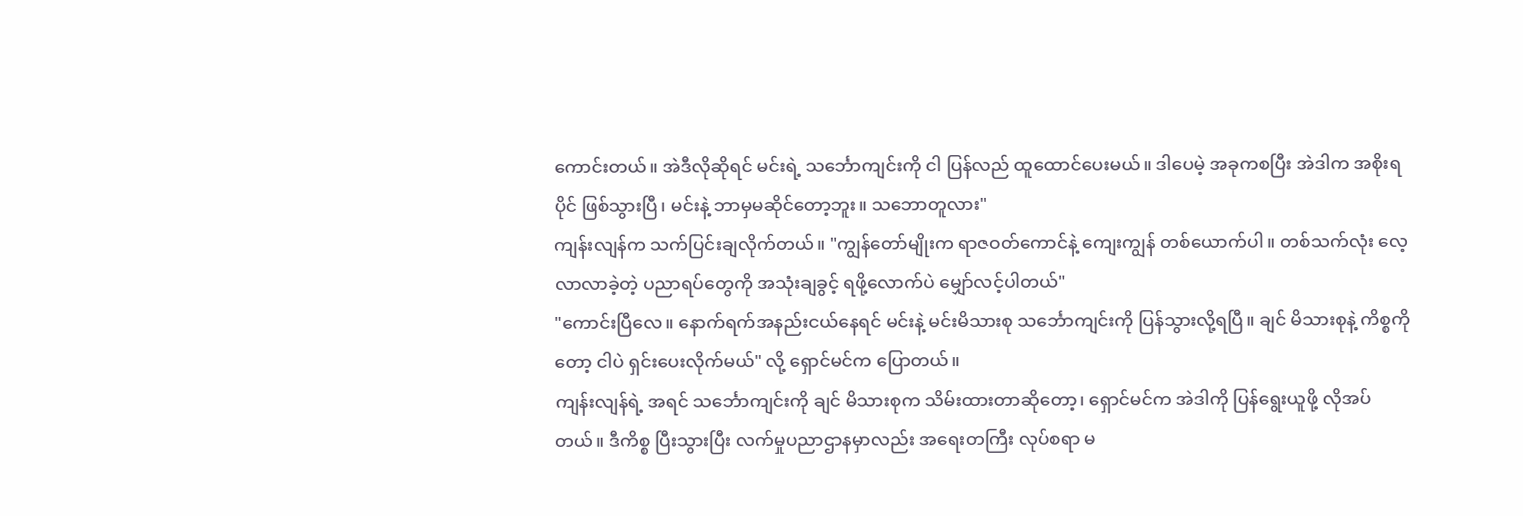ကောင်းတယ်။ အဲဒီလိုဆိုရင် မင်းရဲ့ သင်္ဘောကျင်းကို ငါ ပြန်လည် ထူထောင်ပေးမယ်။ ဒါပေမဲ့ အခုကစပြီး အဲဒါက အစိုးရပိုင် ဖြစ်သွားပြီ၊ မင်းနဲ့ ဘာမှမဆိုင်တော့ဘူး။ သဘောတူလား"
ကျန်းလျန်က သက်ပြင်းချလိုက်တယ်။ "ကျွန်တော်မျိုးက ရာဇဝတ်ကောင်နဲ့ ကျေးကျွန် တစ်ယောက်ပါ။ တစ်သက်လုံး လေ့လာလာခဲ့တဲ့ ပညာရပ်တွေကို အသုံးချခွင့် ရဖို့လောက်ပဲ မျှော်လင့်ပါတယ်"
"ကောင်းပြီလေ။ နောက်ရက်အနည်းငယ်နေရင် မင်းနဲ့ မင်းမိသားစု သင်္ဘောကျင်းကို ပြန်သွားလို့ရပြီ။ ချင် မိသားစုနဲ့ ကိစ္စကိုတော့ ငါပဲ ရှင်းပေးလိုက်မယ်" လို့ ရှောင်မင်က ပြောတယ်။
ကျန်းလျန်ရဲ့ အရင် သင်္ဘောကျင်းကို ချင် မိသားစုက သိမ်းထားတာဆိုတော့၊ ရှောင်မင်က အဲဒါကို ပြန်ရွေးယူဖို့ လိုအပ်တယ်။ ဒီကိစ္စ ပြီးသွားပြီး လက်မှုပညာဌာနမှာလည်း အရေးတကြီး လုပ်စရာ မ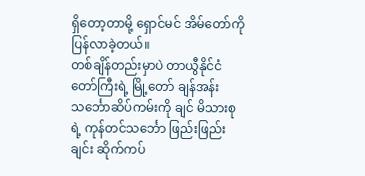ရှိတော့တာမို့ ရှောင်မင် အိမ်တော်ကို ပြန်လာခဲ့တယ်။
တစ်ချိန်တည်းမှာပဲ တာယွီနိုင်ငံတော်ကြီးရဲ့ မြို့တော် ချန်အန်း သင်္ဘောဆိပ်ကမ်းကို ချင် မိသားစုရဲ့ ကုန်တင်သင်္ဘော ဖြည်းဖြည်းချင်း ဆိုက်ကပ်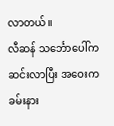လာတယ်။
လီဆန် သင်္ဘောပေါ်က ဆင်းလာပြီး အဝေးက ခမ်းနား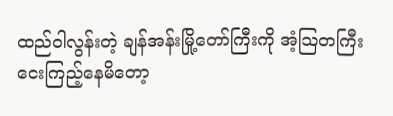ထည်ဝါလွန်းတဲ့ ချန်အန်းမြို့တော်ကြီးကို အံ့သြတကြီး ငေးကြည့်နေမိတော့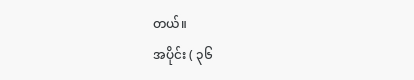တယ်။
အပိုင်း ( ၃၆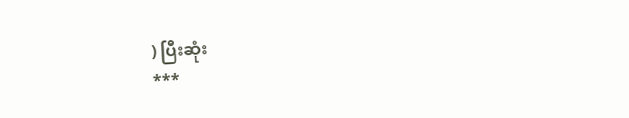) ပြီးဆုံး
***